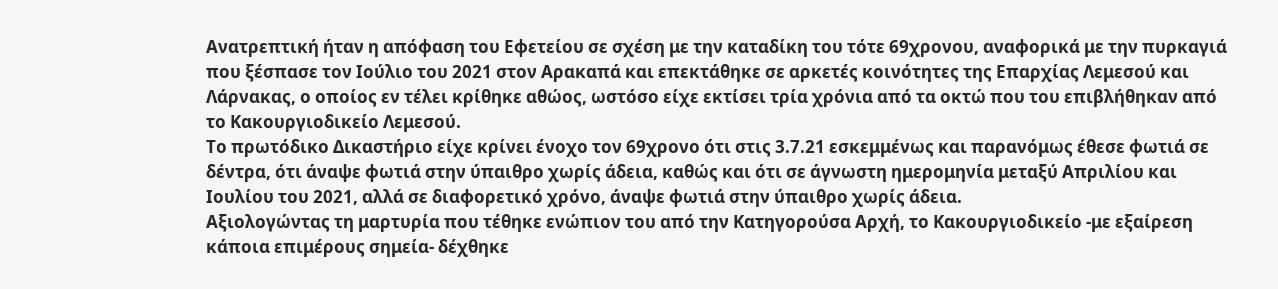Ανατρεπτική ήταν η απόφαση του Εφετείου σε σχέση με την καταδίκη του τότε 69χρονου, αναφορικά με την πυρκαγιά που ξέσπασε τον Ιούλιο του 2021 στον Αρακαπά και επεκτάθηκε σε αρκετές κοινότητες της Επαρχίας Λεμεσού και Λάρνακας, ο οποίος εν τέλει κρίθηκε αθώος, ωστόσο είχε εκτίσει τρία χρόνια από τα οκτώ που του επιβλήθηκαν από το Κακουργιοδικείο Λεμεσού.
Το πρωτόδικο Δικαστήριο είχε κρίνει ένοχο τον 69χρονο ότι στις 3.7.21 εσκεμμένως και παρανόμως έθεσε φωτιά σε δέντρα, ότι άναψε φωτιά στην ύπαιθρο χωρίς άδεια, καθώς και ότι σε άγνωστη ημερομηνία μεταξύ Απριλίου και Ιουλίου του 2021, αλλά σε διαφορετικό χρόνο, άναψε φωτιά στην ύπαιθρο χωρίς άδεια.
Αξιολογώντας τη μαρτυρία που τέθηκε ενώπιον του από την Κατηγορούσα Αρχή, το Κακουργιοδικείο -με εξαίρεση κάποια επιμέρους σημεία- δέχθηκε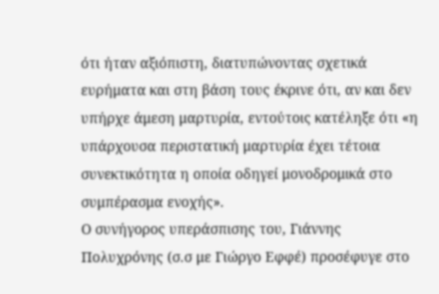ότι ήταν αξιόπιστη, διατυπώνοντας σχετικά ευρήματα και στη βάση τους έκρινε ότι, αν και δεν υπήρχε άμεση μαρτυρία, εντούτοις κατέληξε ότι «η υπάρχουσα περιστατική μαρτυρία έχει τέτοια συνεκτικότητα η οποία οδηγεί μονοδρομικά στο συμπέρασμα ενοχής».
Ο συνήγορος υπεράσπισης του, Γιάννης Πολυχρόνης (σ.σ με Γιώργο Εφφέ) προσέφυγε στο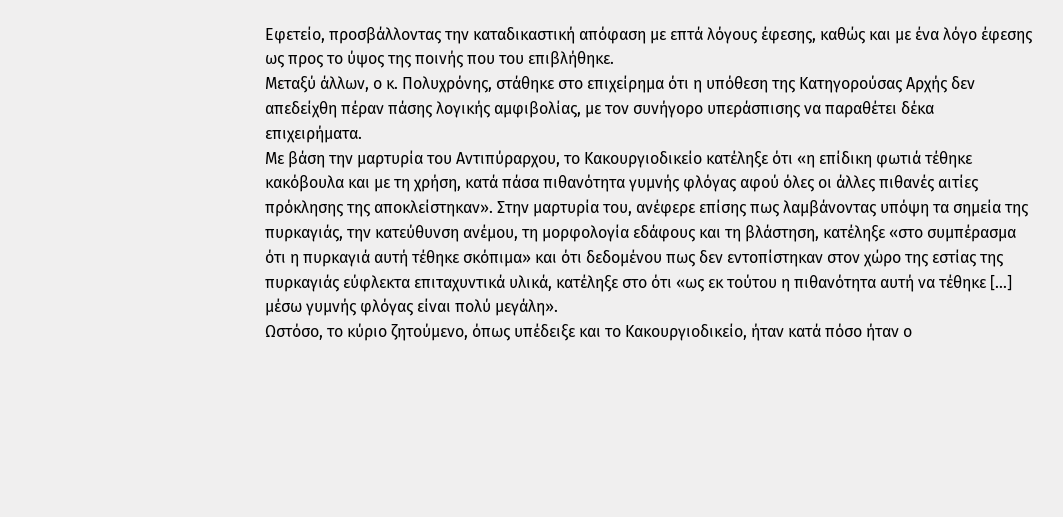Εφετείο, προσβάλλοντας την καταδικαστική απόφαση με επτά λόγους έφεσης, καθώς και με ένα λόγο έφεσης ως προς το ύψος της ποινής που του επιβλήθηκε.
Μεταξύ άλλων, ο κ. Πολυχρόνης, στάθηκε στο επιχείρημα ότι η υπόθεση της Κατηγορούσας Αρχής δεν απεδείχθη πέραν πάσης λογικής αμφιβολίας, με τον συνήγορο υπεράσπισης να παραθέτει δέκα επιχειρήματα.
Με βάση την μαρτυρία του Αντιπύραρχου, το Κακουργιοδικείο κατέληξε ότι «η επίδικη φωτιά τέθηκε κακόβουλα και με τη χρήση, κατά πάσα πιθανότητα γυμνής φλόγας αφού όλες οι άλλες πιθανές αιτίες πρόκλησης της αποκλείστηκαν». Στην μαρτυρία του, ανέφερε επίσης πως λαμβάνοντας υπόψη τα σημεία της πυρκαγιάς, την κατεύθυνση ανέμου, τη μορφολογία εδάφους και τη βλάστηση, κατέληξε «στο συμπέρασμα ότι η πυρκαγιά αυτή τέθηκε σκόπιμα» και ότι δεδομένου πως δεν εντοπίστηκαν στον χώρο της εστίας της πυρκαγιάς εύφλεκτα επιταχυντικά υλικά, κατέληξε στο ότι «ως εκ τούτου η πιθανότητα αυτή να τέθηκε [...] μέσω γυμνής φλόγας είναι πολύ μεγάλη».
Ωστόσο, το κύριο ζητούμενο, όπως υπέδειξε και το Κακουργιοδικείο, ήταν κατά πόσο ήταν ο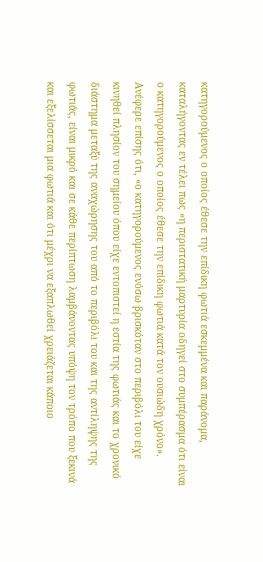κατηγορούμενος ο οποίος έθεσε την επίδικη φωτιά εσκεμμένα και παράνομα, καταλήγοντας εν τέλει πως «η περιστατική μαρτυρία οδηγεί στο συμπέρασμα ότι είναι ο κατηγορούμενος ο οποίος έθεσε την επίδικη φωτιά κατά τον ουσιώδη χρόνο». Ανέφερε επίσης ότι, «ο κατηγορούμενος ενόσω βρισκόταν στο περιβόλι του είχε κινηθεί πλησίον του σημείου όπου είχε εντοπιστεί η εστία της φωτιάς και το χρονικό διάστημα μεταξύ της αναχώρησης του από το περιβόλι του και της αντίληψης της φωτιάς, είναι μικρό και σε κάθε περίπτωση λαμβάνοντας υπόψη τον τρόπο που ξεκινά και εξελίσσεται μια φωτιά και ότι μέχρι να εξαπλωθεί χρειάζεται κάποιο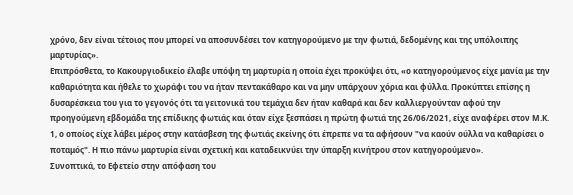χρόνο, δεν είναι τέτοιος που μπορεί να αποσυνδέσει τον κατηγορούμενο με την φωτιά, δεδομένης και της υπόλοιπης μαρτυρίας».
Επιπρόσθετα, το Κακουργιοδικείο έλαβε υπόψη τη μαρτυρία η οποία έχει προκύψει ότι, «ο κατηγορούμενος είχε μανία με την καθαριότητα και ήθελε το χωράφι του να ήταν πεντακάθαρο και να μην υπάρχουν χόρια και φύλλα. Προκύπτει επίσης η δυσαρέσκεια του για το γεγονός ότι τα γειτονικά του τεμάχια δεν ήταν καθαρά και δεν καλλιεργούνταν αφού την προηγούμενη εβδομάδα της επίδικης φωτιάς και όταν είχε ξεσπάσει η πρώτη φωτιά της 26/06/2021, είχε αναφέρει στον Μ.Κ. 1, ο οποίος είχε λάβει μέρος στην κατάσβεση της φωτιάς εκείνης ότι έπρεπε να τα αφήσουν "να καούν ούλλα να καθαρίσει ο ποταμός". Η πιο πάνω μαρτυρία είναι σχετική και καταδεικνύει την ύπαρξη κινήτρου στον κατηγορούμενο».
Συνοπτικά, το Εφετείο στην απόφαση του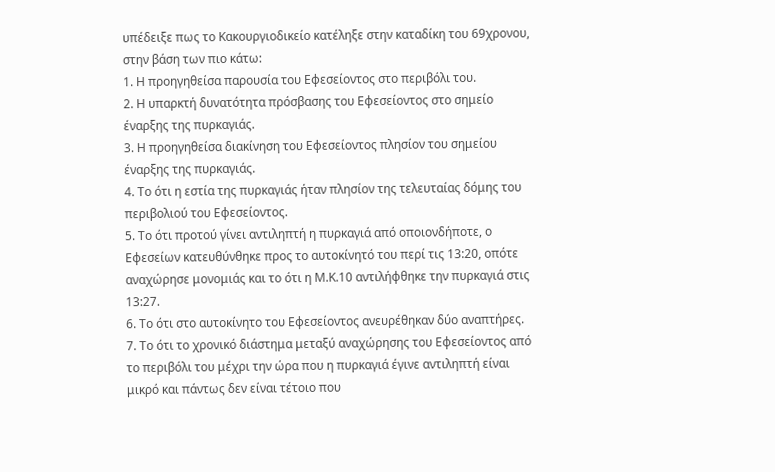υπέδειξε πως το Κακουργιοδικείο κατέληξε στην καταδίκη του 69χρονου, στην βάση των πιο κάτω:
1. Η προηγηθείσα παρουσία του Εφεσείοντος στο περιβόλι του.
2. Η υπαρκτή δυνατότητα πρόσβασης του Εφεσείοντος στο σημείο έναρξης της πυρκαγιάς.
3. Η προηγηθείσα διακίνηση του Εφεσείοντος πλησίον του σημείου έναρξης της πυρκαγιάς.
4. Το ότι η εστία της πυρκαγιάς ήταν πλησίον της τελευταίας δόμης του περιβολιού του Εφεσείοντος.
5. Το ότι προτού γίνει αντιληπτή η πυρκαγιά από οποιονδήποτε, ο Εφεσείων κατευθύνθηκε προς το αυτοκίνητό του περί τις 13:20, οπότε αναχώρησε μονομιάς και το ότι η Μ.Κ.10 αντιλήφθηκε την πυρκαγιά στις 13:27.
6. Το ότι στο αυτοκίνητο του Εφεσείοντος ανευρέθηκαν δύο αναπτήρες.
7. Το ότι το χρονικό διάστημα μεταξύ αναχώρησης του Εφεσείοντος από το περιβόλι του μέχρι την ώρα που η πυρκαγιά έγινε αντιληπτή είναι μικρό και πάντως δεν είναι τέτοιο που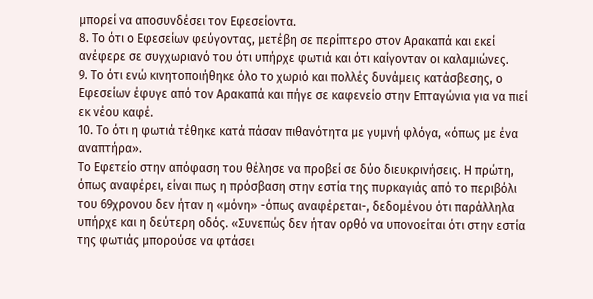μπορεί να αποσυνδέσει τον Εφεσείοντα.
8. Το ότι ο Εφεσείων φεύγοντας, μετέβη σε περίπτερο στον Αρακαπά και εκεί ανέφερε σε συγχωριανό του ότι υπήρχε φωτιά και ότι καίγονταν οι καλαμιώνες.
9. Το ότι ενώ κινητοποιήθηκε όλο το χωριό και πολλές δυνάμεις κατάσβεσης, ο Εφεσείων έφυγε από τον Αρακαπά και πήγε σε καφενείο στην Επταγώνια για να πιεί εκ νέου καφέ.
10. Το ότι η φωτιά τέθηκε κατά πάσαν πιθανότητα με γυμνή φλόγα, «όπως με ένα αναπτήρα».
Το Εφετείο στην απόφαση του θέλησε να προβεί σε δύο διευκρινήσεις. Η πρώτη, όπως αναφέρει, είναι πως η πρόσβαση στην εστία της πυρκαγιάς από το περιβόλι του 69χρονου δεν ήταν η «μόνη» -όπως αναφέρεται-, δεδομένου ότι παράλληλα υπήρχε και η δεύτερη οδός. «Συνεπώς δεν ήταν ορθό να υπονοείται ότι στην εστία της φωτιάς μπορούσε να φτάσει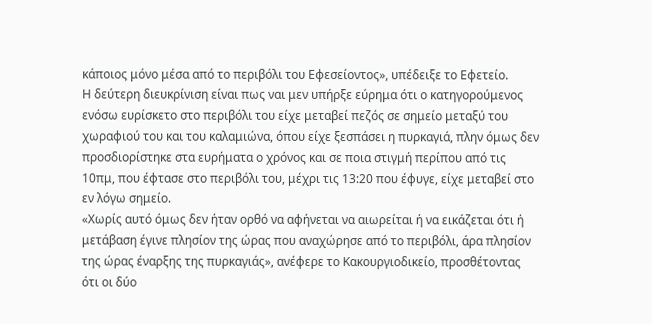κάποιος μόνο μέσα από το περιβόλι του Εφεσείοντος», υπέδειξε το Εφετείο.
Η δεύτερη διευκρίνιση είναι πως ναι μεν υπήρξε εύρημα ότι ο κατηγορούμενος ενόσω ευρίσκετο στο περιβόλι του είχε μεταβεί πεζός σε σημείο μεταξύ του χωραφιού του και του καλαμιώνα, όπου είχε ξεσπάσει η πυρκαγιά, πλην όμως δεν προσδιορίστηκε στα ευρήματα ο χρόνος και σε ποια στιγμή περίπου από τις 10πμ, που έφτασε στο περιβόλι του, μέχρι τις 13:20 που έφυγε, είχε μεταβεί στο εν λόγω σημείο.
«Χωρίς αυτό όμως δεν ήταν ορθό να αφήνεται να αιωρείται ή να εικάζεται ότι ή μετάβαση έγινε πλησίον της ώρας που αναχώρησε από το περιβόλι, άρα πλησίον της ώρας έναρξης της πυρκαγιάς», ανέφερε το Κακουργιοδικείο, προσθέτοντας ότι οι δύο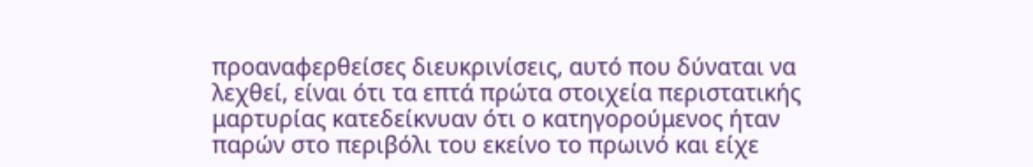προαναφερθείσες διευκρινίσεις, αυτό που δύναται να λεχθεί, είναι ότι τα επτά πρώτα στοιχεία περιστατικής μαρτυρίας κατεδείκνυαν ότι ο κατηγορούμενος ήταν παρών στο περιβόλι του εκείνο το πρωινό και είχε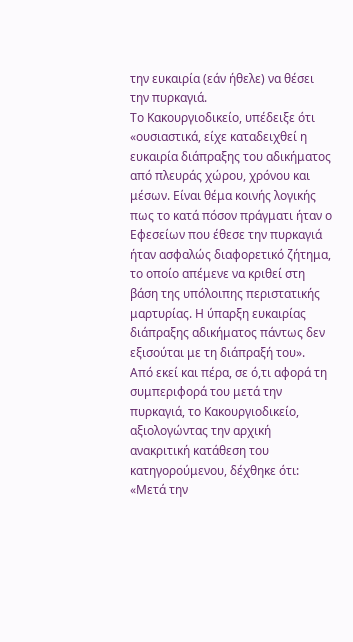την ευκαιρία (εάν ήθελε) να θέσει την πυρκαγιά.
Το Κακουργιοδικείο, υπέδειξε ότι «ουσιαστικά, είχε καταδειχθεί η ευκαιρία διάπραξης του αδικήματος από πλευράς χώρου, χρόνου και μέσων. Είναι θέμα κοινής λογικής πως το κατά πόσον πράγματι ήταν ο Εφεσείων που έθεσε την πυρκαγιά ήταν ασφαλώς διαφορετικό ζήτημα, το οποίο απέμενε να κριθεί στη βάση της υπόλοιπης περιστατικής μαρτυρίας. Η ύπαρξη ευκαιρίας διάπραξης αδικήματος πάντως δεν εξισούται με τη διάπραξή του».
Από εκεί και πέρα, σε ό,τι αφορά τη συμπεριφορά του μετά την πυρκαγιά, το Κακουργιοδικείο, αξιολογώντας την αρχική ανακριτική κατάθεση του κατηγορούμενου, δέχθηκε ότι: «Μετά την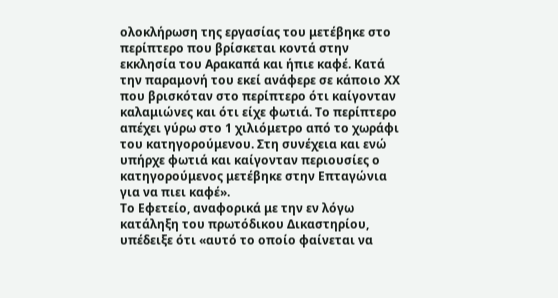ολοκλήρωση της εργασίας του μετέβηκε στο περίπτερο που βρίσκεται κοντά στην εκκλησία του Αρακαπά και ήπιε καφέ. Κατά την παραμονή του εκεί ανάφερε σε κάποιο ΧΧ που βρισκόταν στο περίπτερο ότι καίγονταν καλαμιώνες και ότι είχε φωτιά. Το περίπτερο απέχει γύρω στο 1 χιλιόμετρο από το χωράφι του κατηγορούμενου. Στη συνέχεια και ενώ υπήρχε φωτιά και καίγονταν περιουσίες ο κατηγορούμενος μετέβηκε στην Επταγώνια για να πιει καφέ».
Το Εφετείο, αναφορικά με την εν λόγω κατάληξη του πρωτόδικου Δικαστηρίου, υπέδειξε ότι «αυτό το οποίο φαίνεται να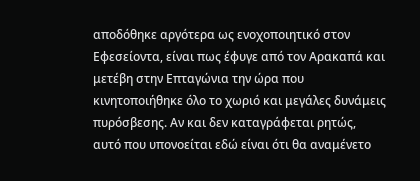αποδόθηκε αργότερα ως ενοχοποιητικό στον Εφεσείοντα, είναι πως έφυγε από τον Αρακαπά και μετέβη στην Επταγώνια την ώρα που κινητοποιήθηκε όλο το χωριό και μεγάλες δυνάμεις πυρόσβεσης. Αν και δεν καταγράφεται ρητώς, αυτό που υπονοείται εδώ είναι ότι θα αναμένετο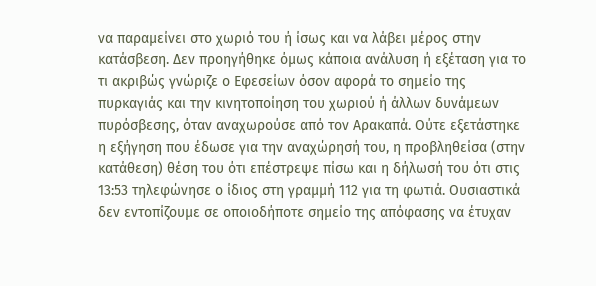να παραμείνει στο χωριό του ή ίσως και να λάβει μέρος στην κατάσβεση. Δεν προηγήθηκε όμως κάποια ανάλυση ή εξέταση για το τι ακριβώς γνώριζε ο Εφεσείων όσον αφορά το σημείο της πυρκαγιάς και την κινητοποίηση του χωριού ή άλλων δυνάμεων πυρόσβεσης, όταν αναχωρούσε από τον Αρακαπά. Ούτε εξετάστηκε η εξήγηση που έδωσε για την αναχώρησή του, η προβληθείσα (στην κατάθεση) θέση του ότι επέστρεψε πίσω και η δήλωσή του ότι στις 13:53 τηλεφώνησε ο ίδιος στη γραμμή 112 για τη φωτιά. Ουσιαστικά δεν εντοπίζουμε σε οποιοδήποτε σημείο της απόφασης να έτυχαν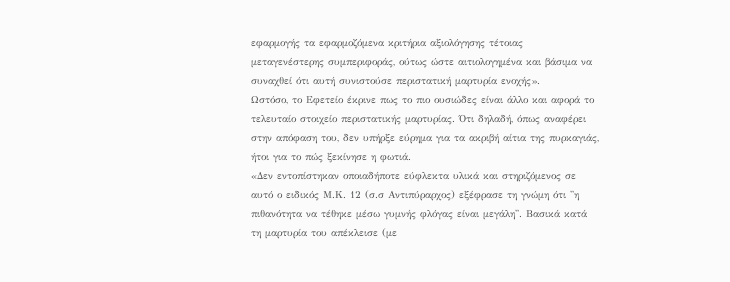εφαρμογής τα εφαρμοζόμενα κριτήρια αξιολόγησης τέτοιας μεταγενέστερης συμπεριφοράς, ούτως ώστε αιτιολογημένα και βάσιμα να συναχθεί ότι αυτή συνιστούσε περιστατική μαρτυρία ενοχής».
Ωστόσο, το Εφετείο έκρινε πως το πιο ουσιώδες είναι άλλο και αφορά το τελευταίο στοιχείο περιστατικής μαρτυρίας. Ότι δηλαδή, όπως αναφέρει στην απόφαση του, δεν υπήρξε εύρημα για τα ακριβή αίτια της πυρκαγιάς, ήτοι για το πώς ξεκίνησε η φωτιά.
«Δεν εντοπίστηκαν οποιαδήποτε εύφλεκτα υλικά και στηριζόμενος σε αυτό ο ειδικός Μ.Κ. 12 (σ.σ Αντιπύραρχος) εξέφρασε τη γνώμη ότι ''η πιθανότητα να τέθηκε μέσω γυμνής φλόγας είναι μεγάλη''. Βασικά κατά τη μαρτυρία του απέκλεισε (με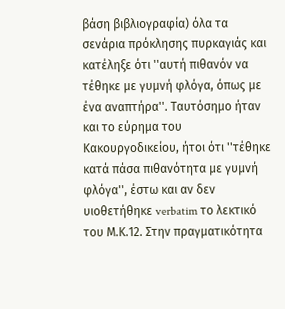βάση βιβλιογραφία) όλα τα σενάρια πρόκλησης πυρκαγιάς και κατέληξε ότι ''αυτή πιθανόν να τέθηκε με γυμνή φλόγα, όπως με ένα αναπτήρα''. Ταυτόσημο ήταν και το εύρημα του Κακουργοδικείου, ήτοι ότι ''τέθηκε κατά πάσα πιθανότητα με γυμνή φλόγα'', έστω και αν δεν υιοθετήθηκε verbatim το λεκτικό του Μ.Κ.12. Στην πραγματικότητα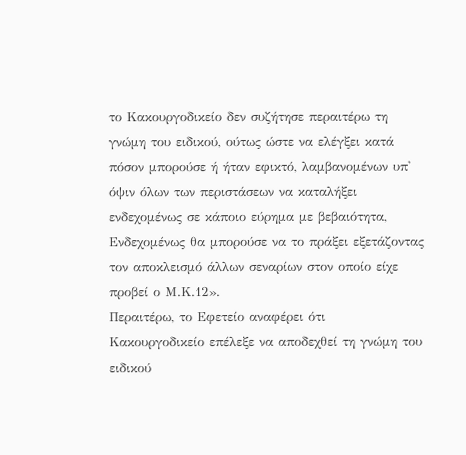το Κακουργοδικείο δεν συζήτησε περαιτέρω τη γνώμη του ειδικού, ούτως ώστε να ελέγξει κατά πόσον μπορούσε ή ήταν εφικτό, λαμβανομένων υπ' όψιν όλων των περιστάσεων να καταλήξει ενδεχομένως σε κάποιο εύρημα με βεβαιότητα, Ενδεχομένως θα μπορούσε να το πράξει εξετάζοντας τον αποκλεισμό άλλων σεναρίων στον οποίο είχε προβεί ο Μ.Κ.12».
Περαιτέρω, το Εφετείο αναφέρει ότι Κακουργοδικείο επέλεξε να αποδεχθεί τη γνώμη του ειδικού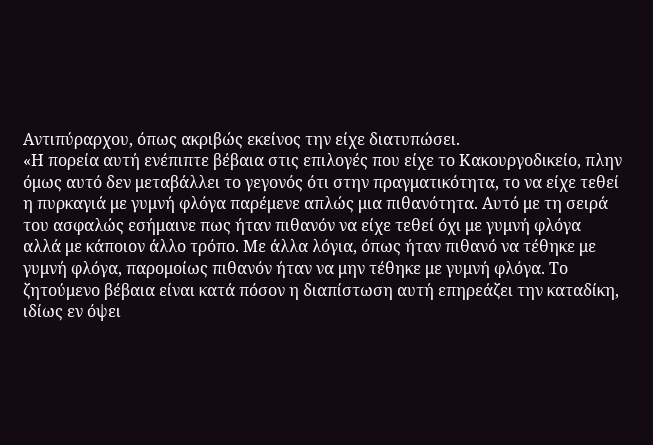Αντιπύραρχου, όπως ακριβώς εκείνος την είχε διατυπώσει.
«Η πορεία αυτή ενέπιπτε βέβαια στις επιλογές που είχε το Κακουργοδικείο, πλην όμως αυτό δεν μεταβάλλει το γεγονός ότι στην πραγματικότητα, το να είχε τεθεί η πυρκαγιά με γυμνή φλόγα παρέμενε απλώς μια πιθανότητα. Αυτό με τη σειρά του ασφαλώς εσήμαινε πως ήταν πιθανόν να είχε τεθεί όχι με γυμνή φλόγα αλλά με κάποιον άλλο τρόπο. Με άλλα λόγια, όπως ήταν πιθανό να τέθηκε με γυμνή φλόγα, παρομοίως πιθανόν ήταν να μην τέθηκε με γυμνή φλόγα. Το ζητούμενο βέβαια είναι κατά πόσον η διαπίστωση αυτή επηρεάζει την καταδίκη, ιδίως εν όψει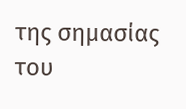της σημασίας του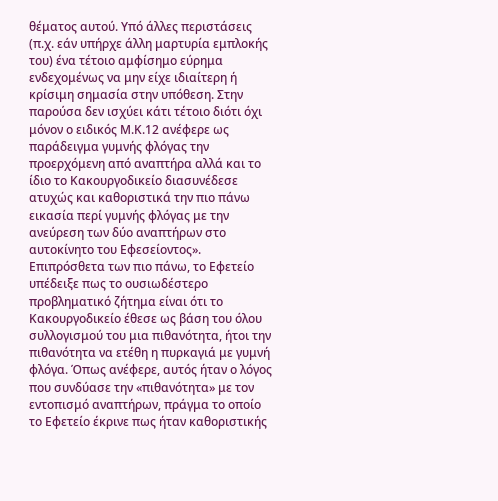θέματος αυτού. Υπό άλλες περιστάσεις (π.χ. εάν υπήρχε άλλη μαρτυρία εμπλοκής του) ένα τέτοιο αμφίσημο εύρημα ενδεχομένως να μην είχε ιδιαίτερη ή κρίσιμη σημασία στην υπόθεση. Στην παρούσα δεν ισχύει κάτι τέτοιο διότι όχι μόνον ο ειδικός Μ.Κ.12 ανέφερε ως παράδειγμα γυμνής φλόγας την προερχόμενη από αναπτήρα αλλά και το ίδιο το Κακουργοδικείο διασυνέδεσε ατυχώς και καθοριστικά την πιο πάνω εικασία περί γυμνής φλόγας με την ανεύρεση των δύο αναπτήρων στο αυτοκίνητο του Εφεσείοντος».
Επιπρόσθετα των πιο πάνω, το Εφετείο υπέδειξε πως το ουσιωδέστερο προβληματικό ζήτημα είναι ότι το Κακουργοδικείο έθεσε ως βάση του όλου συλλογισμού του μια πιθανότητα, ήτοι την πιθανότητα να ετέθη η πυρκαγιά με γυμνή φλόγα. Όπως ανέφερε, αυτός ήταν ο λόγος που συνδύασε την «πιθανότητα» με τον εντοπισμό αναπτήρων, πράγμα το οποίο το Εφετείο έκρινε πως ήταν καθοριστικής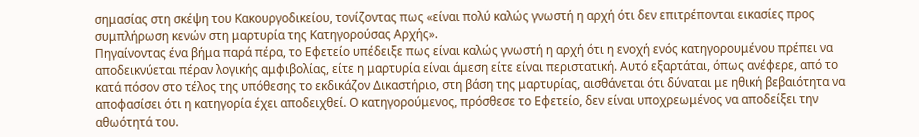σημασίας στη σκέψη του Κακουργοδικείου, τονίζοντας πως «είναι πολύ καλώς γνωστή η αρχή ότι δεν επιτρέπονται εικασίες προς συμπλήρωση κενών στη μαρτυρία της Κατηγορούσας Αρχής».
Πηγαίνοντας ένα βήμα παρά πέρα, το Εφετείο υπέδειξε πως είναι καλώς γνωστή η αρχή ότι η ενοχή ενός κατηγορουμένου πρέπει να αποδεικνύεται πέραν λογικής αμφιβολίας, είτε η μαρτυρία είναι άμεση είτε είναι περιστατική. Αυτό εξαρτάται, όπως ανέφερε, από το κατά πόσον στο τέλος της υπόθεσης το εκδικάζον Δικαστήριο, στη βάση της μαρτυρίας, αισθάνεται ότι δύναται με ηθική βεβαιότητα να αποφασίσει ότι η κατηγορία έχει αποδειχθεί. Ο κατηγορούμενος, πρόσθεσε το Εφετείο, δεν είναι υποχρεωμένος να αποδείξει την αθωότητά του.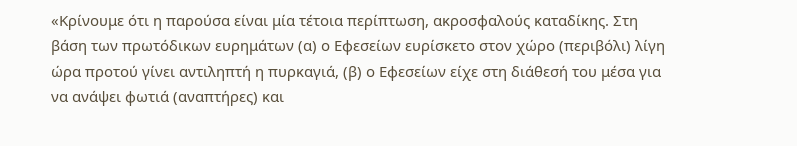«Κρίνουμε ότι η παρούσα είναι μία τέτοια περίπτωση, ακροσφαλούς καταδίκης. Στη βάση των πρωτόδικων ευρημάτων (α) ο Εφεσείων ευρίσκετο στον χώρο (περιβόλι) λίγη ώρα προτού γίνει αντιληπτή η πυρκαγιά, (β) ο Εφεσείων είχε στη διάθεσή του μέσα για να ανάψει φωτιά (αναπτήρες) και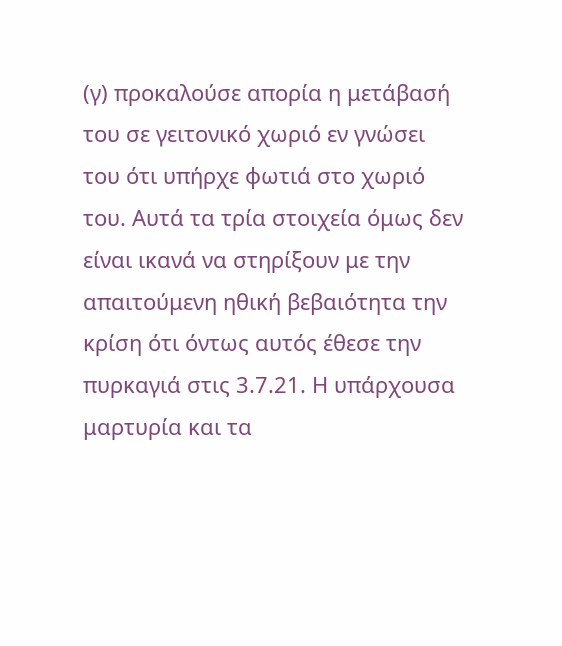(γ) προκαλούσε απορία η μετάβασή του σε γειτονικό χωριό εν γνώσει του ότι υπήρχε φωτιά στο χωριό του. Αυτά τα τρία στοιχεία όμως δεν είναι ικανά να στηρίξουν με την απαιτούμενη ηθική βεβαιότητα την κρίση ότι όντως αυτός έθεσε την πυρκαγιά στις 3.7.21. Η υπάρχουσα μαρτυρία και τα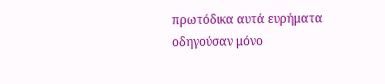πρωτόδικα αυτά ευρήματα οδηγούσαν μόνο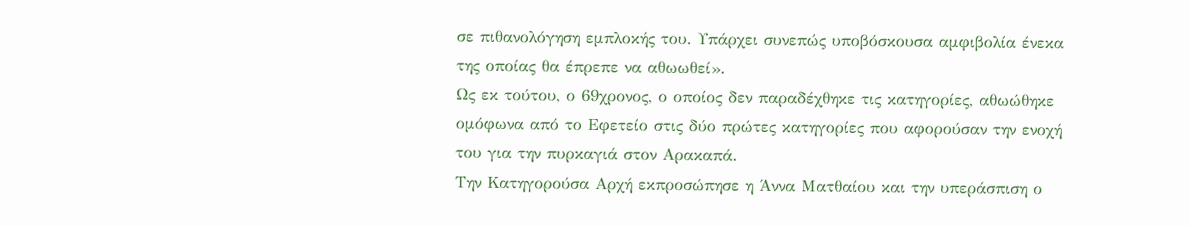σε πιθανολόγηση εμπλοκής του. Υπάρχει συνεπώς υποβόσκουσα αμφιβολία ένεκα της οποίας θα έπρεπε να αθωωθεί».
Ως εκ τούτου, ο 69χρονος, ο οποίος δεν παραδέχθηκε τις κατηγορίες, αθωώθηκε ομόφωνα από το Εφετείο στις δύο πρώτες κατηγορίες που αφορούσαν την ενοχή του για την πυρκαγιά στον Αρακαπά.
Την Κατηγορούσα Αρχή εκπροσώπησε η Άννα Ματθαίου και την υπεράσπιση ο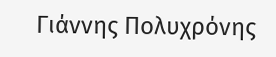Γιάννης Πολυχρόνης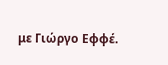με Γιώργο Εφφέ.